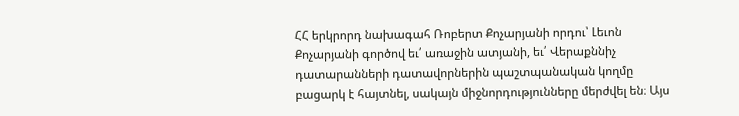ՀՀ երկրորդ նախագահ Ռոբերտ Քոչարյանի որդու՝ Լեւոն Քոչարյանի գործով եւ՛ առաջին ատյանի, եւ՛ Վերաքննիչ դատարանների դատավորներին պաշտպանական կողմը բացարկ է հայտնել, սակայն միջնորդությունները մերժվել են։ Այս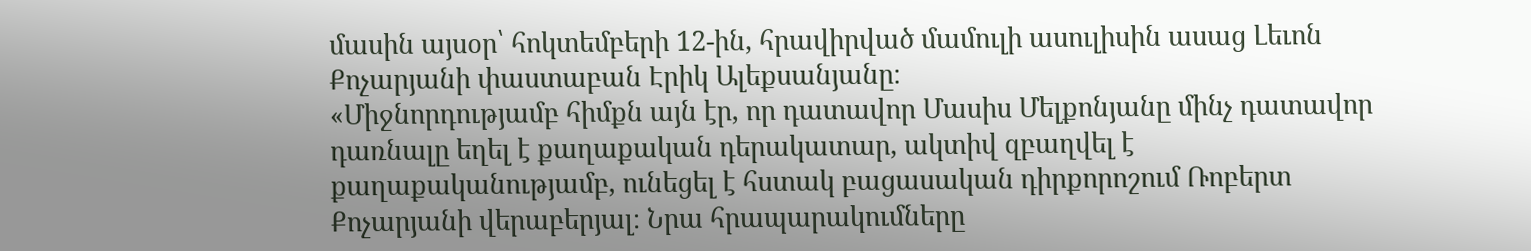մասին այսօր՝ հոկտեմբերի 12-ին, հրավիրված մամուլի ասուլիսին ասաց Լեւոն Քոչարյանի փաստաբան Էրիկ Ալեքսանյանը։
«Միջնորդությամբ հիմքն այն էր, որ դատավոր Մասիս Մելքոնյանը մինչ դատավոր դառնալը եղել է քաղաքական դերակատար, ակտիվ զբաղվել է քաղաքականությամբ, ունեցել է հստակ բացասական դիրքորոշում Ռոբերտ Քոչարյանի վերաբերյալ։ Նրա հրապարակումները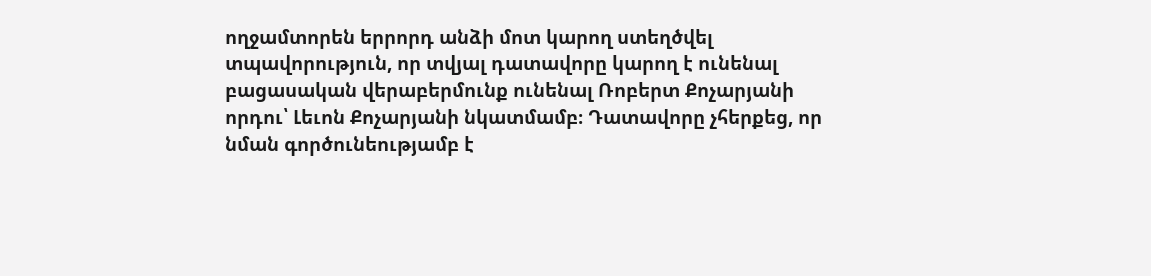ողջամտորեն երրորդ անձի մոտ կարող ստեղծվել տպավորություն, որ տվյալ դատավորը կարող է ունենալ բացասական վերաբերմունք ունենալ Ռոբերտ Քոչարյանի որդու՝ Լեւոն Քոչարյանի նկատմամբ։ Դատավորը չհերքեց, որ նման գործունեությամբ է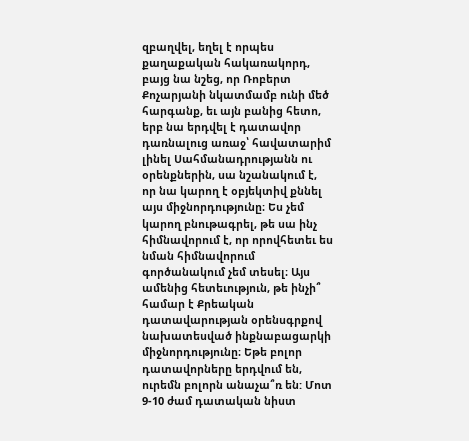զբաղվել, եղել է որպես քաղաքական հակառակորդ, բայց նա նշեց, որ Ռոբերտ Քոչարյանի նկատմամբ ունի մեծ հարգանք, եւ այն բանից հետո, երբ նա երդվել է դատավոր դառնալուց առաջ՝ հավատարիմ լինել Սահմանադրությանն ու օրենքներին, սա նշանակում է, որ նա կարող է օբյեկտիվ քննել այս միջնորդությունը։ Ես չեմ կարող բնութագրել, թե սա ինչ հիմնավորում է, որ որովհետեւ ես նման հիմնավորում գործանակում չեմ տեսել։ Այս ամենից հետեւություն, թե ինչի՞ համար է Քրեական դատավարության օրենսգրքով նախատեսված ինքնաբացարկի միջնորդությունը։ Եթե բոլոր դատավորները երդվում են, ուրեմն բոլորն անաչա՞ռ են: Մոտ 9-10 ժամ դատական նիստ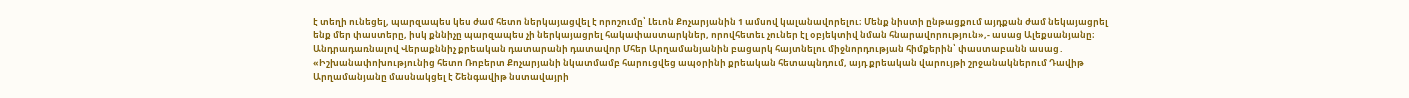է տեղի ունեցել, պարզապես կես ժամ հետո ներկայացվել է որոշումը՝ Լեւոն Քոչարյանին 1 ամսով կալանավորելու։ Մենք նիստի ընթացքում այդքան ժամ նեկայացրել ենք մեր փաստերը, իսկ քննիչը պարզապես չի ներկայացրել հակափաստարկներ, որովհետեւ չուներ էլ օբյեկտիվ նման հնարավորություն»,- ասաց Ալեքսանյանը։
Անդրադառնալով Վերաքննիչ քրեական դատարանի դատավոր Մհեր Արղամանյանին բացարկ հայտնելու միջնորդության հիմքերին՝ փաստաբանն ասաց․
«Իշխանափոխությունից հետո Ռոբերտ Քոչարյանի նկատմամբ հարուցվեց ապօրինի քրեական հետապնդում, այդ քրեական վարույթի շրջանակներում Դավիթ Արղամանյանը մասնակցել է Շենգավիթ նստավայրի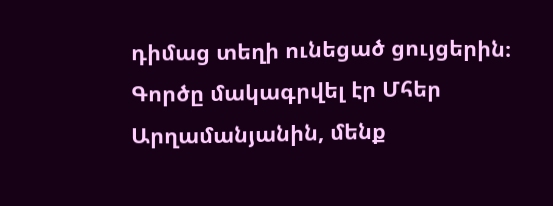դիմաց տեղի ունեցած ցույցերին։ Գործը մակագրվել էր Մհեր Արղամանյանին, մենք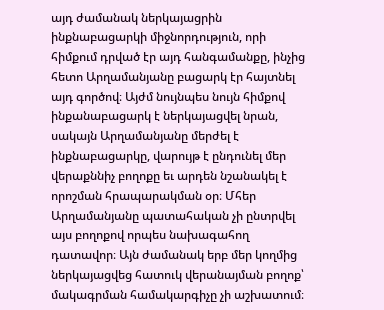այդ ժամանակ ներկայացրին ինքնաբացարկի միջնորդություն, որի հիմքում դրված էր այդ հանգամանքը, ինչից հետո Արղամանյանը բացարկ էր հայտնել այդ գործով։ Այժմ նույնպես նույն հիմքով ինքանաբացարկ է ներկայացվել նրան, սակայն Արղամանյանը մերժել է ինքնաբացարկը, վարույթ է ընդունել մեր վերաքննիչ բողոքը եւ արդեն նշանակել է որոշման հրապարակման օր։ Մհեր Արղամանյանը պատահական չի ընտրվել այս բողոքով որպես նախագահող դատավոր։ Այն ժամանակ երբ մեր կողմից ներկայացվեց հատուկ վերանայման բողոք՝ մակագրման համակարգիչը չի աշխատում։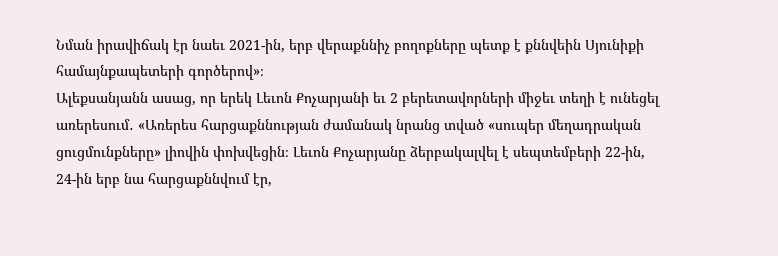Նման իրավիճակ էր նաեւ 2021-ին, երբ վերաքննիչ բողոքները պետք է քննվեին Սյունիքի համայնքապետերի գործերով»։
Ալեքսանյանն ասաց, որ երեկ Լեւոն Քոչարյանի եւ 2 բերետավորների միջեւ տեղի է ունեցել առերեսում․ «Առերես հարցաքննության ժամանակ նրանց տված «սուպեր մեղադրական ցուցմունքները» լիովին փոխվեցին։ Լեւոն Քոչարյանը ձերբակալվել է սեպտեմբերի 22-ին, 24-ին երբ նա հարցաքննվում էր,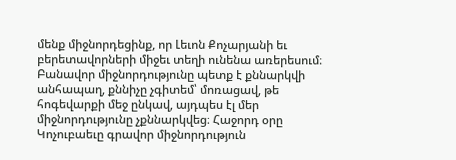մենք միջնորդեցինք, որ Լեւոն Քոչարյանի եւ բերետավորների միջեւ տեղի ունենա առերեսում։ Բանավոր միջնորդությունը պետք է քննարկվի անհապաղ, քննիչը չգիտեմ՝ մոռացավ, թե հոգեվարքի մեջ ընկավ, այդպես էլ մեր միջնորդությունը չքննարկվեց։ Հաջորդ օրը Կոչուբաեւը գրավոր միջնորդություն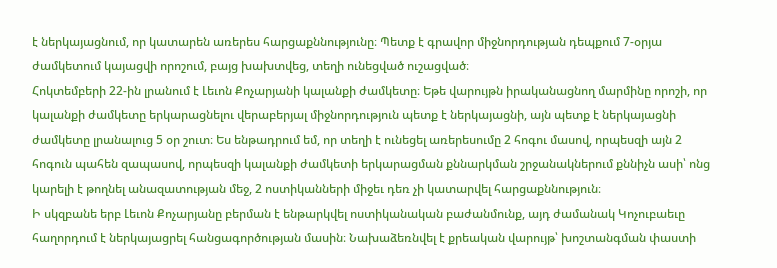է ներկայացնում, որ կատարեն առերես հարցաքննությունը։ Պետք է գրավոր միջնորդության դեպքում 7-օրյա ժամկետում կայացվի որոշում, բայց խախտվեց, տեղի ունեցված ուշացված։
Հոկտեմբերի 22-ին լրանում է Լեւոն Քոչարյանի կալանքի ժամկետը։ Եթե վարույթն իրականացնող մարմինը որոշի, որ կալանքի ժամկետը երկարացնելու վերաբերյալ միջնորդություն պետք է ներկայացնի, այն պետք է ներկայացնի ժամկետը լրանալուց 5 օր շուտ։ Ես ենթադրում եմ, որ տեղի է ունեցել առերեսումը 2 հոգու մասով, որպեսզի այն 2 հոգուն պահեն զապասով, որպեսզի կալանքի ժամկետի երկարացման քննարկման շրջանակներում քննիչն ասի՝ ոնց կարելի է թողնել անազատության մեջ, 2 ոստիկանների միջեւ դեռ չի կատարվել հարցաքննություն։
Ի սկզբանե երբ Լեւոն Քոչարյանը բերման է ենթարկվել ոստիկանական բաժանմունք, այդ ժամանակ Կոչուբաեւը հաղորդում է ներկայացրել հանցագործության մասին։ Նախաձեռնվել է քրեական վարույթ՝ խոշտանգման փաստի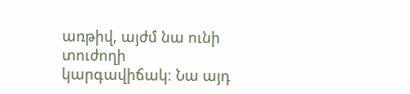առթիվ, այժմ նա ունի տուժողի կարգավիճակ։ Նա այդ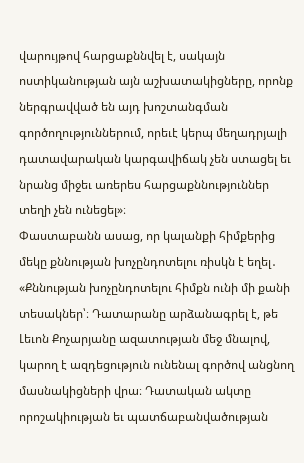վարույթով հարցաքննվել է, սակայն ոստիկանության այն աշխատակիցները, որոնք ներգրավված են այդ խոշտանգման գործողություններում, որեւէ կերպ մեղադրյալի դատավարական կարգավիճակ չեն ստացել եւ նրանց միջեւ առերես հարցաքննություններ տեղի չեն ունեցել»։
Փաստաբանն ասաց, որ կալանքի հիմքերից մեկը քննության խոչընդոտելու ռիսկն է եղել․ «Քննության խոչընդոտելու հիմքն ունի մի քանի տեսակներ՝։ Դատարանը արձանագրել է, թե Լեւոն Քոչարյանը ազատության մեջ մնալով, կարող է ազդեցություն ունենալ գործով անցնող մասնակիցների վրա։ Դատական ակտը որոշակիության եւ պատճաբանվածության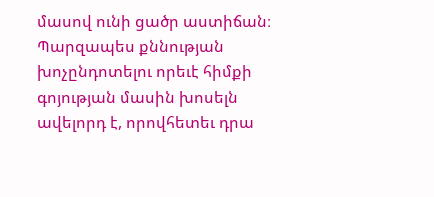մասով ունի ցածր աստիճան։ Պարզապես քննության խոչընդոտելու որեւէ հիմքի գոյության մասին խոսելն ավելորդ է, որովհետեւ դրա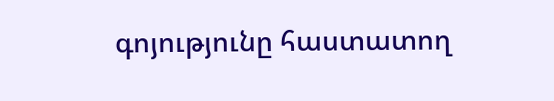գոյությունը հաստատող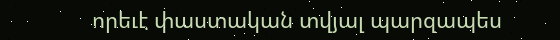որեւէ փաստական տվյալ պարզապես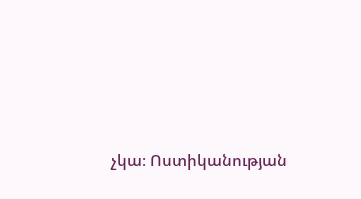չկա։ Ոստիկանության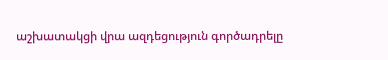աշխատակցի վրա ազդեցություն գործադրելը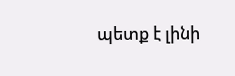պետք է լինի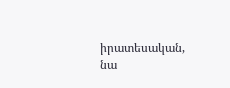իրատեսական, նա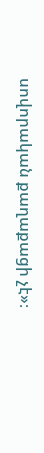սովորական քաղաքացի չէ»։